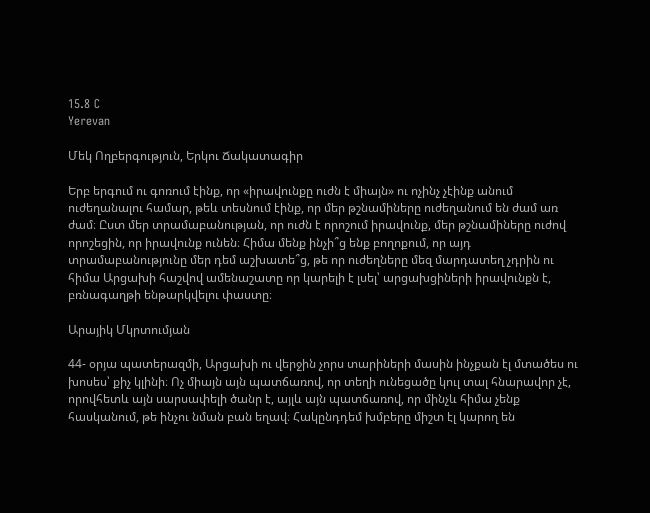15.8 C
Yerevan

Մեկ Ողբերգություն, Երկու Ճակատագիր

Երբ երգում ու գոռում էինք, որ «իրավունքը ուժն է միայն» ու ոչինչ չէինք անում ուժեղանալու համար, թեև տեսնում էինք, որ մեր թշնամիները ուժեղանում են ժամ առ ժամ։ Ըստ մեր տրամաբանության, որ ուժն է որոշում իրավունք, մեր թշնամիները ուժով որոշեցին, որ իրավունք ունեն։ Հիմա մենք ինչի՞ց ենք բողոքում, որ այդ տրամաբանությունը մեր դեմ աշխատե՞ց, թե որ ուժեղները մեզ մարդատեղ չդրին ու հիմա Արցախի հաշվով ամենաշատը որ կարելի է լսել՝ արցախցիների իրավունքն է, բռնագաղթի ենթարկվելու փաստը։

Արայիկ Մկրտումյան

44- օրյա պատերազմի, Արցախի ու վերջին չորս տարիների մասին ինչքան էլ մտածես ու խոսես՝ քիչ կլինի։ Ոչ միայն այն պատճառով, որ տեղի ունեցածը կուլ տալ հնարավոր չէ, որովհետև այն սարսափելի ծանր է, այլև այն պատճառով, որ մինչև հիմա չենք հասկանում, թե ինչու նման բան եղավ։ Հակընդդեմ խմբերը միշտ էլ կարող են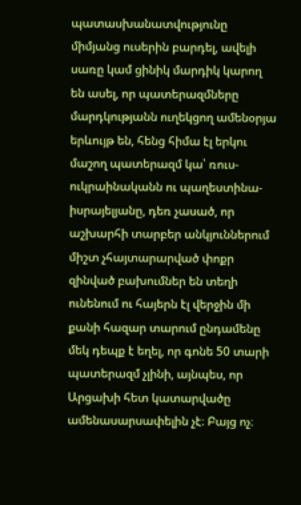պատասխանատվությունը միմյանց ուսերին բարդել, ավելի սառը կամ ցինիկ մարդիկ կարող են ասել, որ պատերազմները մարդկությանն ուղեկցող ամենօրյա երևույթ են, հենց հիմա էլ երկու մաշող պատերազմ կա՝ ռուս-ուկրաինականն ու պաղեստինա-իսրայելյանը, դեռ չասած, որ աշխարհի տարբեր անկյուններում միշտ չհայտարարված փոքր զինված բախումներ են տեղի ունենում ու հայերն էլ վերջին մի քանի հազար տարում ընդամենը մեկ դեպք է եղել, որ գոնե 50 տարի պատերազմ չլինի, այնպես, որ Արցախի հետ կատարվածը ամենասարսափելին չէ։ Բայց ոչ։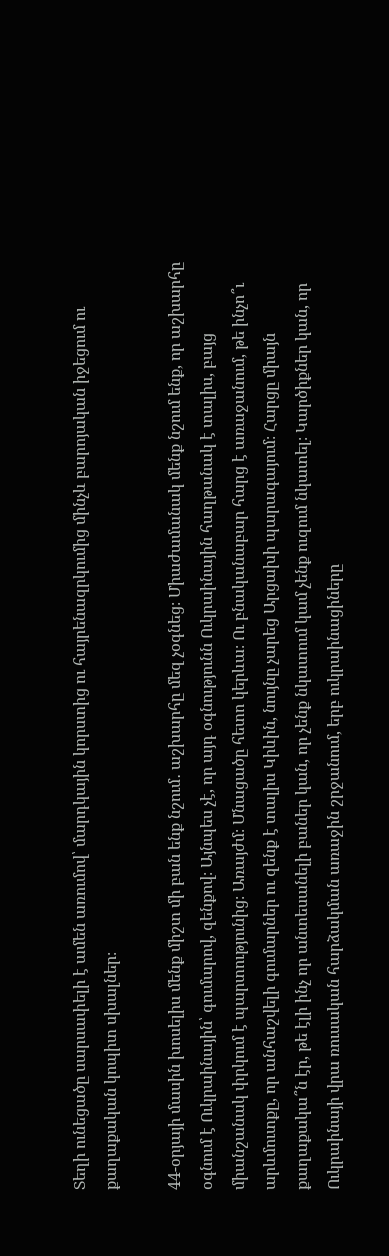Տեղի ունեցածը սարսափելի է ամեն առումով՝ մարդկային կորստից ու հայրենազրկումից մինչև բարոյական իջեցում ու քաղաքական կոպիտ սխալներ։

44-օրյայի մասին խոսելիս մենք միշտ մի բան ենք նշում․ աշխարհը մեզ չօգնեց։ Միաժամանակ մենք նշում ենք, որ աշխարհը օգնում է Ուկրաինային՝ գումարով, զենքով։ Այնպես չէ, որ այդ օգնությունն Ուկրաինային հաղթանակ է տալիս, բայց միանշանակ փրկում է պարտությունից։ Առայժմ։ Մնացածը հետո կերևա։ Ու բնականաբար հարց է առաջանում, թե ինչո՞ւ արևմուտքը, որ անհաշվելի գումարներ ու զենք է տալիս Կիևին, նույնը չարեց Արցախի պարագայում։ Հարցը միայն քաղաքակա՞ն էր, թե էլի ինչ որ անտեսանելի բաներ կան, որ չենք նկատում կամ չենք ուզում նկատել։ Կարծիքներ կան, որ Ուկրաինայի վրա ռուսական հարձակման առաջին շրջանում, երբ ուկրաինացիները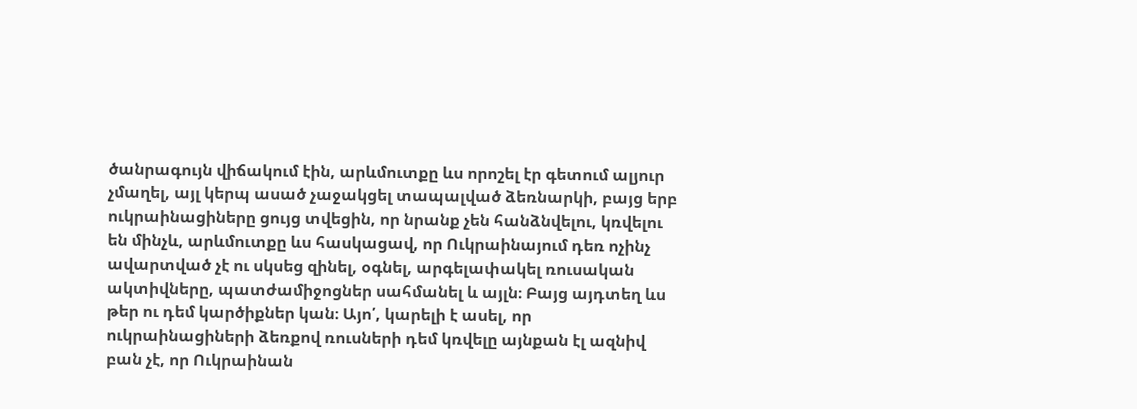ծանրագույն վիճակում էին, արևմուտքը ևս որոշել էր գետում ալյուր չմաղել, այլ կերպ ասած չաջակցել տապալված ձեռնարկի, բայց երբ ուկրաինացիները ցույց տվեցին, որ նրանք չեն հանձնվելու, կռվելու են մինչև, արևմուտքը ևս հասկացավ, որ Ուկրաինայում դեռ ոչինչ ավարտված չէ ու սկսեց զինել, օգնել, արգելափակել ռուսական ակտիվները, պատժամիջոցներ սահմանել և այլն։ Բայց այդտեղ ևս թեր ու դեմ կարծիքներ կան։ Այո՛, կարելի է ասել, որ ուկրաինացիների ձեռքով ռուսների դեմ կռվելը այնքան էլ ազնիվ բան չէ, որ Ուկրաինան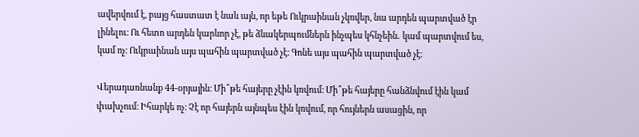ավերվում է, բայց հաստատ է նաև այն, որ եթե Ուկրաինան չկռվեր, նա արդեն պարտված էր լինելու։ Ու հետո արդեն կարևոր չէ, թե ձևակերպումներն ինչպես կհնչեին․ կամ պարտվում ես, կամ ոչ։ Ուկրաինան այս պահին պարտված չէ։ Գոնե այս պահին պարտված չէ։

Վերադառնանք 44-օրյային։ Մի՞թե հայերը չէին կռվում։ Մի՞թե հայերը հանձնվում էին կամ փախչում։ Իհարկե ոչ։ Չէ որ հայերն այնպես էին կռվում, որ հույներն ասացին, որ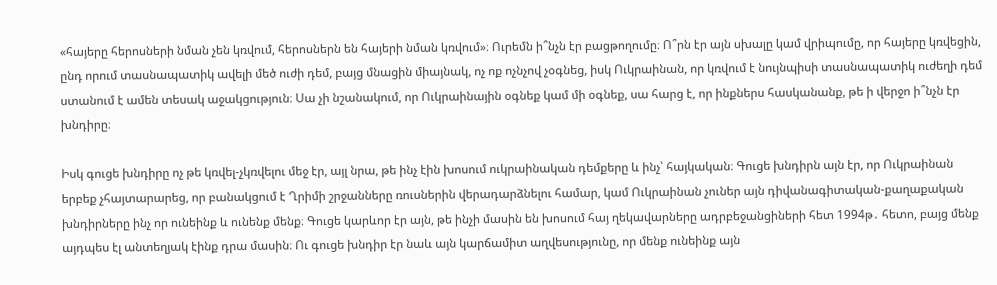«հայերը հերոսների նման չեն կռվում, հերոսներն են հայերի նման կռվում»։ Ուրեմն ի՞նչն էր բացթողումը։ Ո՞րն էր այն սխալը կամ վրիպումը, որ հայերը կռվեցին, ընդ որում տասնապատիկ ավելի մեծ ուժի դեմ, բայց մնացին միայնակ, ոչ ոք ոչնչով չօգնեց, իսկ Ուկրաինան, որ կռվում է նույնպիսի տասնապատիկ ուժեղի դեմ ստանում է ամեն տեսակ աջակցություն։ Սա չի նշանակում, որ Ուկրաինային օգնեք կամ մի օգնեք, սա հարց է, որ ինքներս հասկանանք, թե ի վերջո ի՞նչն էր խնդիրը։

Իսկ գուցե խնդիրը ոչ թե կռվել-չկռվելու մեջ էր, այլ նրա, թե ինչ էին խոսում ուկրաինական դեմքերը և ինչ՝ հայկական։ Գուցե խնդիրն այն էր, որ Ուկրաինան երբեք չհայտարարեց, որ բանակցում է Ղրիմի շրջանները ռուսներին վերադարձնելու համար, կամ Ուկրաինան չուներ այն դիվանագիտական-քաղաքական խնդիրները ինչ որ ունեինք և ունենք մենք։ Գուցե կարևոր էր այն, թե ինչի մասին են խոսում հայ ղեկավարները ադրբեջանցիների հետ 1994թ․ հետո, բայց մենք այդպես էլ անտեղյակ էինք դրա մասին։ Ու գուցե խնդիր էր նաև այն կարճամիտ աղվեսությունը, որ մենք ունեինք այն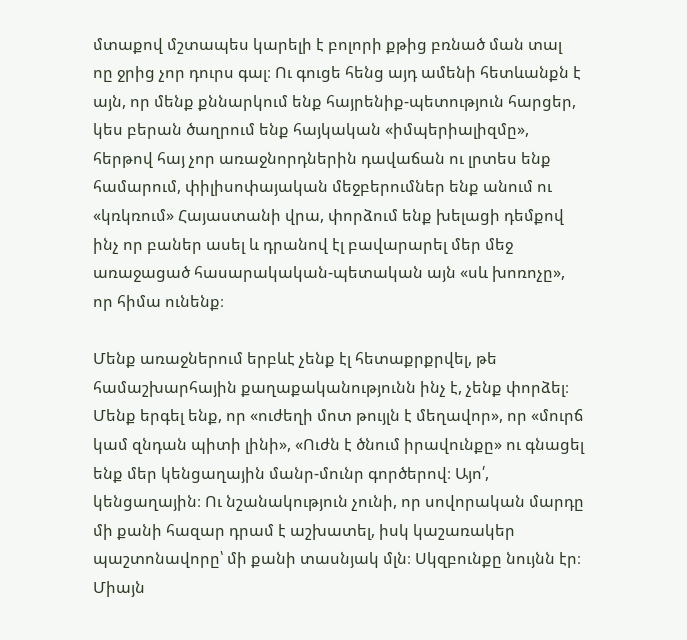մտաքով մշտապես կարելի է բոլորի քթից բռնած ման տալ ոը ջրից չոր դուրս գալ։ Ու գուցե հենց այդ ամենի հետևանքն է այն, որ մենք քննարկում ենք հայրենիք-պետություն հարցեր, կես բերան ծաղրում ենք հայկական «իմպերիալիզմը», հերթով հայ չոր առաջնորդներին դավաճան ու լրտես ենք համարում, փիլիսոփայական մեջբերումներ ենք անում ու «կռկռում» Հայաստանի վրա, փորձում ենք խելացի դեմքով ինչ որ բաներ ասել և դրանով էլ բավարարել մեր մեջ առաջացած հասարակական-պետական այն «սև խոռոչը», որ հիմա ունենք։

Մենք առաջներում երբևէ չենք էլ հետաքրքրվել, թե համաշխարհային քաղաքականությունն ինչ է, չենք փորձել։ Մենք երգել ենք, որ «ուժեղի մոտ թույլն է մեղավոր», որ «մուրճ կամ զնդան պիտի լինի», «Ուժն է ծնում իրավունքը» ու գնացել ենք մեր կենցաղային մանր-մունր գործերով։ Այո՛, կենցաղային։ Ու նշանակություն չունի, որ սովորական մարդը մի քանի հազար դրամ է աշխատել, իսկ կաշառակեր պաշտոնավորը՝ մի քանի տասնյակ մլն։ Սկզբունքը նույնն էր։ Միայն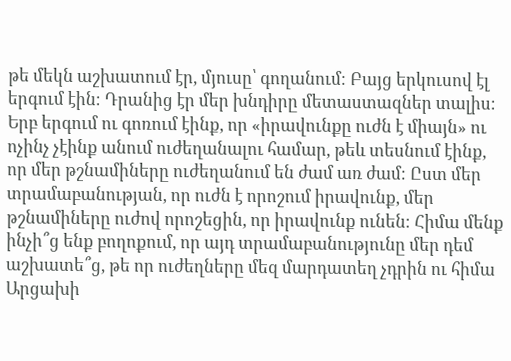թե մեկն աշխատում էր, մյուսը՝ գողանում։ Բայց երկուսով էլ երգում էին։ Դրանից էր մեր խնդիրը մետաստազներ տալիս։ Երբ երգում ու գոռում էինք, որ «իրավունքը ուժն է միայն» ու ոչինչ չէինք անում ուժեղանալու համար, թեև տեսնում էինք, որ մեր թշնամիները ուժեղանում են ժամ առ ժամ։ Ըստ մեր տրամաբանության, որ ուժն է որոշում իրավունք, մեր թշնամիները ուժով որոշեցին, որ իրավունք ունեն։ Հիմա մենք ինչի՞ց ենք բողոքում, որ այդ տրամաբանությունը մեր դեմ աշխատե՞ց, թե որ ուժեղները մեզ մարդատեղ չդրին ու հիմա Արցախի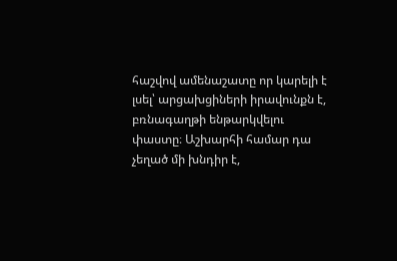հաշվով ամենաշատը որ կարելի է լսել՝ արցախցիների իրավունքն է, բռնագաղթի ենթարկվելու փաստը։ Աշխարհի համար դա չեղած մի խնդիր է,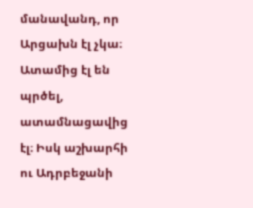մանավանդ, որ Արցախն էլ չկա։ Ատամից էլ են պրծել, ատամնացավից էլ։ Իսկ աշխարհի ու Ադրբեջանի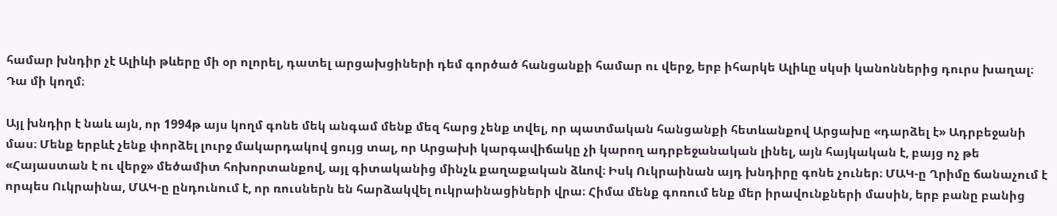համար խնդիր չէ Ալիևի թևերը մի օր ոլորել, դատել արցախցիների դեմ գործած հանցանքի համար ու վերջ, երբ իհարկե Ալիևը սկսի կանոններից դուրս խաղալ։ Դա մի կողմ։

Այլ խնդիր է նաև այն, որ 1994թ այս կողմ գոնե մեկ անգամ մենք մեզ հարց չենք տվել, որ պատմական հանցանքի հետևանքով Արցախը «դարձել է» Ադրբեջանի մաս։ Մենք երբևէ չենք փորձել լուրջ մակարդակով ցույց տալ, որ Արցախի կարգավիճակը չի կարող ադրբեջանական լինել, այն հայկական է, բայց ոչ թե «Հայաստան է ու վերջ» մեծամիտ հոխորտանքով, այլ գիտականից մինչև քաղաքական ձևով։ Իսկ Ուկրաինան այդ խնդիրը գոնե չուներ։ ՄԱԿ‑ը Ղրիմը ճանաչում է որպես Ուկրաինա, ՄԱԿ‑ը ընդունում է, որ ռուսներն են հարձակվել ուկրաինացիների վրա։ Հիմա մենք գոռում ենք մեր իրավունքների մասին, երբ բանը բանից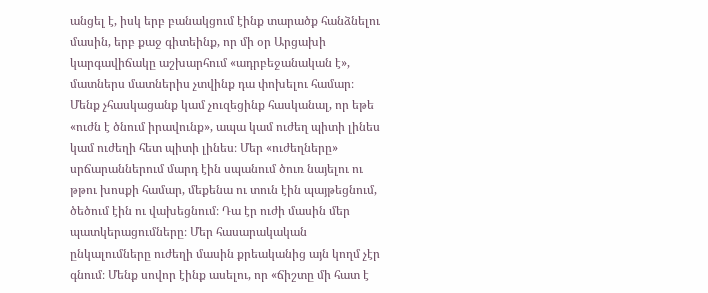անցել է, իսկ երբ բանակցում էինք տարածք հանձնելու մասին, երբ քաջ գիտեինք, որ մի օր Արցախի կարգավիճակը աշխարհում «ադրբեջանական է», մատներս մատներիս չտվինք դա փոխելու համար։ Մենք չհասկացանք կամ չուզեցինք հասկանալ, որ եթե «ուժն է ծնում իրավունք», ապա կամ ուժեղ պիտի լինես կամ ուժեղի հետ պիտի լինես։ Մեր «ուժեղները» սրճարաններում մարդ էին սպանում ծուռ նայելու ու թթու խոսքի համար, մեքենա ու տուն էին պայթեցնում, ծեծում էին ու վախեցնում։ Դա էր ուժի մասին մեր պատկերացումները։ Մեր հասարակական ընկալումները ուժեղի մասին քրեականից այն կողմ չէր գնում։ Մենք սովոր էինք ասելու, որ «ճիշտը մի հատ է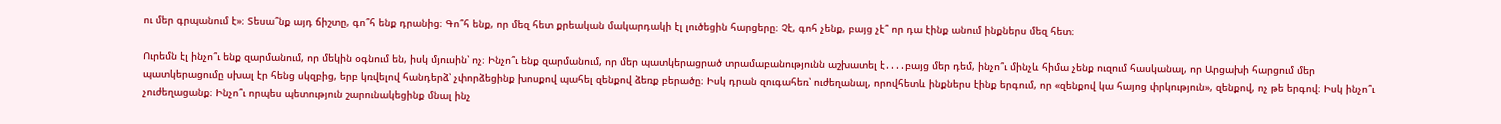ու մեր գրպանում է»։ Տեսա՞նք այդ ճիշտը, գո՞հ ենք դրանից։ Գո՞հ ենք, որ մեզ հետ քրեական մակարդակի էլ լուծեցին հարցերը։ Չէ, գոհ չենք, բայց չէ՞ որ դա էինք անում ինքներս մեզ հետ։

Ուրեմն էլ ինչո՞ւ ենք զարմանում, որ մեկին օգնում են, իսկ մյուսին՝ ոչ։ Ինչո՞ւ ենք զարմանում, որ մեր պատկերացրած տրամաբանությունն աշխատել է․․․․բայց մեր դեմ, ինչո՞ւ մինչև հիմա չենք ուզում հասկանալ, որ Արցախի հարցում մեր պատկերացումը սխալ էր հենց սկզբից, երբ կռվելով հանդերձ՝ չփորձեցինք խոսքով պահել զենքով ձեռք բերածը։ Իսկ դրան զուգահեռ՝ ուժեղանալ, որովհետև ինքներս էինք երգում, որ «զենքով կա հայոց փրկություն», զենքով, ոչ թե երգով։ Իսկ ինչո՞ւ չուժեղացանք։ Ինչո՞ւ որպես պետություն շարունակեցինք մնալ ինչ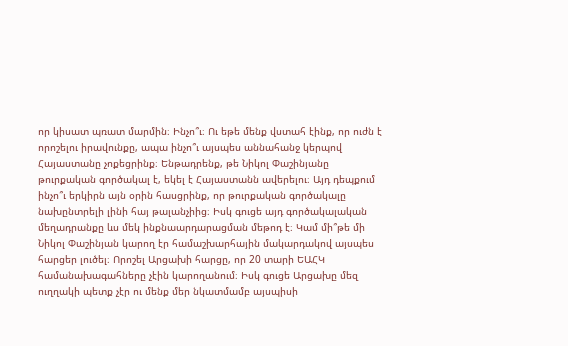որ կիսատ պռատ մարմին։ Ինչո՞ւ։ Ու եթե մենք վստահ էինք, որ ուժն է որոշելու իրավունքը, ապա ինչո՞ւ այսպես աննահանջ կերպով Հայաստանը չոքեցրինք։ Ենթադրենք, թե Նիկոլ Փաշինյանը թուրքական գործակալ է, եկել է Հայաստանն ավերելու։ Այդ դեպքում ինչո՞ւ երկիրն այն օրին հասցրինք, որ թուրքական գործակալը նախընտրելի լինի հայ թալանչիից։ Իսկ գուցե այդ գործակալական մեղադրանքը ևս մեկ ինքնաարդարացման մեթոդ է։ Կամ մի՞թե մի Նիկոլ Փաշինյան կարող էր համաշխարհային մակարդակով այսպես հարցեր լուծել։ Որոշել Արցախի հարցը, որ 20 տարի ԵԱՀԿ համանախագահները չէին կարողանում։ Իսկ գուցե Արցախը մեզ ուղղակի պետք չէր ու մենք մեր նկատմամբ այսպիսի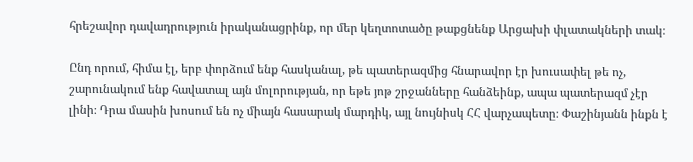հրեշավոր դավադրություն իրականացրինք, որ մեր կեղտոտածը թաքցնենք Արցախի փլատակների տակ։

Ընդ որում, հիմա էլ, երբ փորձում ենք հասկանալ, թե պատերազմից հնարավոր էր խուսափել թե ոչ, շարունակում ենք հավատալ այն մոլորության, որ եթե յոթ շրջանները հանձեինք, ապա պատերազմ չէր լինի։ Դրա մասին խոսում են ոչ միայն հասարակ մարդիկ, այլ նույնիսկ ՀՀ վարչապետը։ Փաշինյանն ինքն է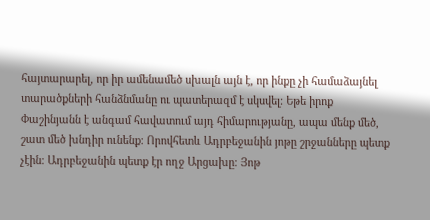հայտարարել, որ իր ամենամեծ սխալն այն է, որ ինքը չի համաձայնել տարածքների հանձնմանը ու պատերազմ է սկսվել։ Եթե իրոք Փաշինյանն է անգամ հավատում այդ հիմարությանը, ապա մենք մեծ, շատ մեծ խնդիր ունենք։ Որովհետև Ադրբեջանին յոթը շրջանները պետք չէին։ Ադրբեջանին պետք էր ողջ Արցախը։ Յոթ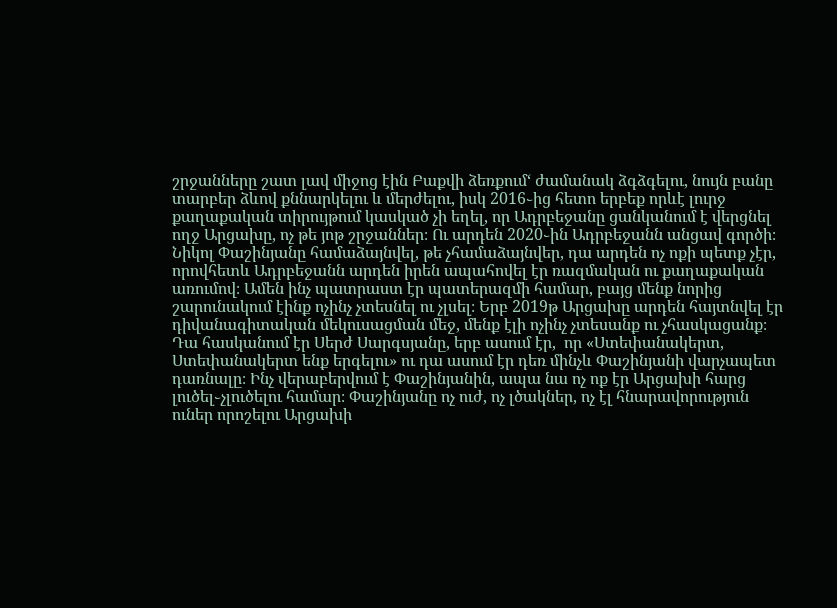շրջանները շատ լավ միջոց էին Բաքվի ձեռքում‘ ժամանակ ձգձգելու, նույն բանը տարբեր ձևով քննարկելու և մերժելու, իսկ 2016֊ից հետո երբեք որևէ լուրջ քաղաքական տիրույթում կասկած չի եղել, որ Ադրբեջանը ցանկանում է վերցնել ողջ Արցախը, ոչ թե յոթ շրջաններ։ Ու արդեն 2020֊ին Ադրբեջանն անցավ գործի։ Նիկոլ Փաշինյանը համաձայնվել, թե չհամաձայնվեր, դա արդեն ոչ ոքի պետք չէր, որովհետև Ադրբեջանն արդեն իրեն ապահովել էր ռազմական ու քաղաքական առումով։ Ամեն ինչ պատրաստ էր պատերազմի համար, բայց մենք նորից շարունակում էինք ոչինչ չտեսնել ու չլսել։ Երբ 2019թ Արցախը արդեն հայտնվել էր դիվանագիտական մեկուսացման մեջ, մենք էլի ոչինչ չտեսանք ու չհասկացանք։ Դա հասկանում էր Սերժ Սարգսյանը, երբ ասում էր,  որ «Ստեփանակերտ, Ստեփանակերտ ենք երգելու» ու դա ասում էր դեռ մինչև Փաշինյանի վարչապետ դառնալը։ Ինչ վերաբերվում է Փաշինյանին, ապա նա ոչ ոք էր Արցախի հարց լուծել֊չլուծելու համար։ Փաշինյանը ոչ ուժ, ոչ լծակներ, ոչ էլ հնարավորություն ուներ որոշելու Արցախի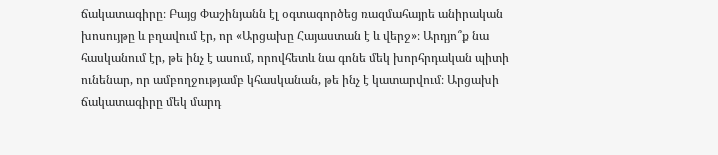ճակատագիրը։ Բայց Փաշինյանն էլ օգտագործեց ռազմահայրե անիրական խոսույթը և բղավում էր, որ «Արցախը Հայաստան է և վերջ»։ Արդյո՞ք նա հասկանում էր, թե ինչ է ասում, որովհետև նա գոնե մեկ խորհրդական պիտի ունենար, որ ամբողջությամբ կհասկանան, թե ինչ է կատարվում։ Արցախի ճակատագիրը մեկ մարդ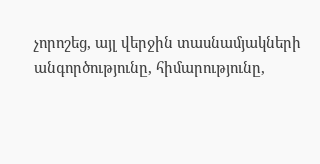չորոշեց, այլ վերջին տասնամյակների անգործությունը, հիմարությունը,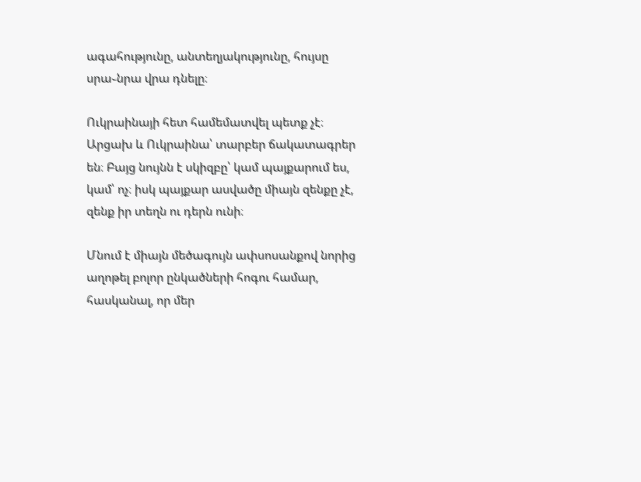ագահությունը, անտեղյակությունը, հույսը սրա֊նրա վրա դնելը։

Ուկրաինայի հետ համեմատվել պետք չէ։ Արցախ և Ուկրաինա՝ տարբեր ճակատագրեր են։ Բայց նույնն է սկիզբը՝ կամ պայքարում ես, կամ՝ ոչ։ իսկ պայքար ասվածը միայն զենքը չէ, զենք իր տեղն ու դերն ունի։

Մնում է միայն մեծագույն ափսոսանքով նորից աղոթել բոլոր ընկածների հոգու համար, հասկանալ, որ մեր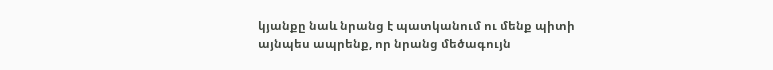կյանքը նաև նրանց է պատկանում ու մենք պիտի այնպես ապրենք, որ նրանց մեծագույն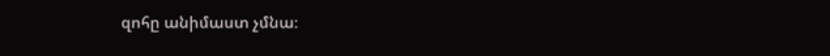զոհը անիմաստ չմնա։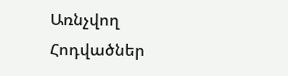Առնչվող Հոդվածներ